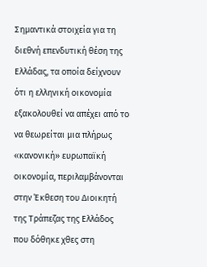Σημαντικά στοιχεία για τη διεθνή επενδυτική θέση της Ελλάδας, τα οποία δείχνουν ότι η ελληνική οικονομία εξακολουθεί να απέχει από το να θεωρείται μια πλήρως «κανονική» ευρωπαϊκή οικονομία, περιλαμβάνονται στην Έκθεση του Διοικητή της Τράπεζας της Ελλάδος που δόθηκε χθες στη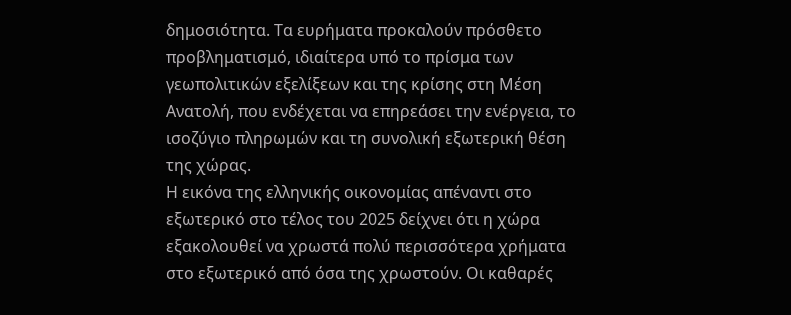δημοσιότητα. Τα ευρήματα προκαλούν πρόσθετο προβληματισμό, ιδιαίτερα υπό το πρίσμα των γεωπολιτικών εξελίξεων και της κρίσης στη Μέση Ανατολή, που ενδέχεται να επηρεάσει την ενέργεια, το ισοζύγιο πληρωμών και τη συνολική εξωτερική θέση της χώρας.
Η εικόνα της ελληνικής οικονομίας απέναντι στο εξωτερικό στο τέλος του 2025 δείχνει ότι η χώρα εξακολουθεί να χρωστά πολύ περισσότερα χρήματα στο εξωτερικό από όσα της χρωστούν. Οι καθαρές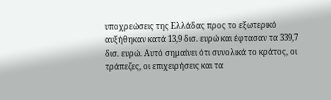υποχρεώσεις της Ελλάδας προς το εξωτερικό αυξήθηκαν κατά 13,9 δισ. ευρώ και έφτασαν τα 339,7 δισ. ευρώ. Αυτό σημαίνει ότι συνολικά το κράτος, οι τράπεζες, οι επιχειρήσεις και τα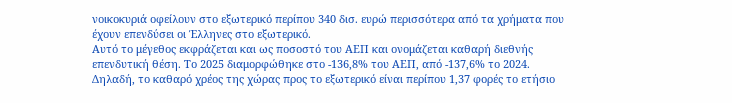νοικοκυριά οφείλουν στο εξωτερικό περίπου 340 δισ. ευρώ περισσότερα από τα χρήματα που έχουν επενδύσει οι Έλληνες στο εξωτερικό.
Αυτό το μέγεθος εκφράζεται και ως ποσοστό του ΑΕΠ και ονομάζεται καθαρή διεθνής επενδυτική θέση. Το 2025 διαμορφώθηκε στο -136,8% του ΑΕΠ, από -137,6% το 2024. Δηλαδή, το καθαρό χρέος της χώρας προς το εξωτερικό είναι περίπου 1,37 φορές το ετήσιο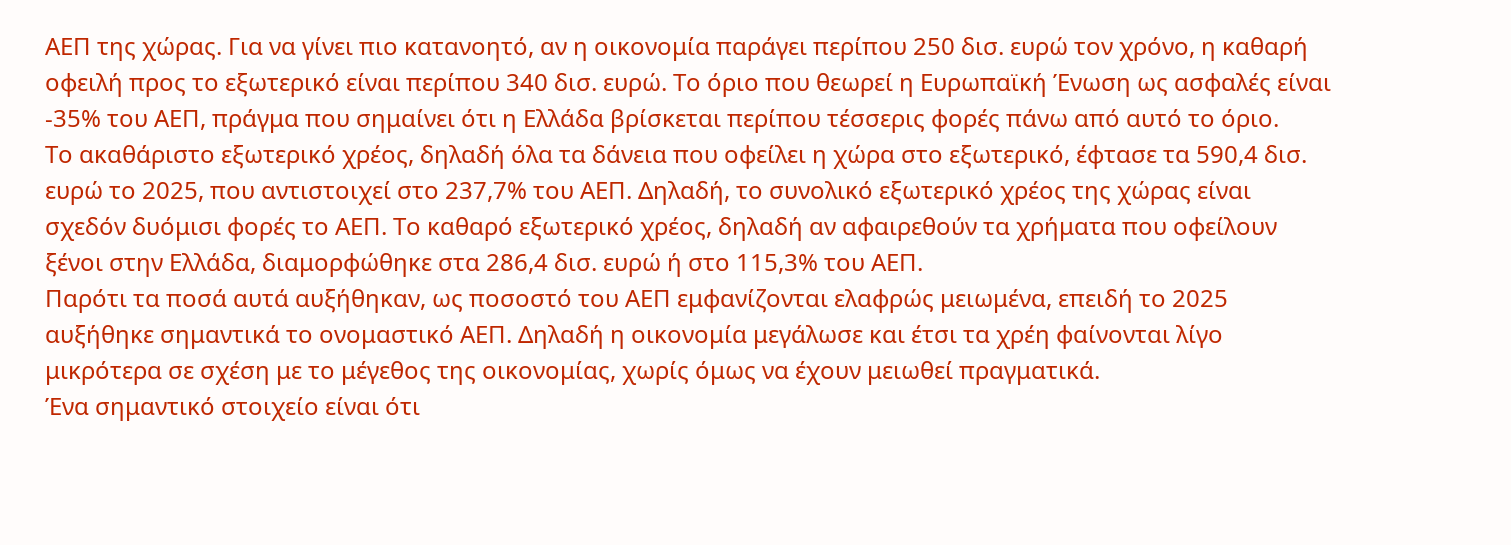ΑΕΠ της χώρας. Για να γίνει πιο κατανοητό, αν η οικονομία παράγει περίπου 250 δισ. ευρώ τον χρόνο, η καθαρή οφειλή προς το εξωτερικό είναι περίπου 340 δισ. ευρώ. Το όριο που θεωρεί η Ευρωπαϊκή Ένωση ως ασφαλές είναι -35% του ΑΕΠ, πράγμα που σημαίνει ότι η Ελλάδα βρίσκεται περίπου τέσσερις φορές πάνω από αυτό το όριο.
Το ακαθάριστο εξωτερικό χρέος, δηλαδή όλα τα δάνεια που οφείλει η χώρα στο εξωτερικό, έφτασε τα 590,4 δισ. ευρώ το 2025, που αντιστοιχεί στο 237,7% του ΑΕΠ. Δηλαδή, το συνολικό εξωτερικό χρέος της χώρας είναι σχεδόν δυόμισι φορές το ΑΕΠ. Το καθαρό εξωτερικό χρέος, δηλαδή αν αφαιρεθούν τα χρήματα που οφείλουν ξένοι στην Ελλάδα, διαμορφώθηκε στα 286,4 δισ. ευρώ ή στο 115,3% του ΑΕΠ.
Παρότι τα ποσά αυτά αυξήθηκαν, ως ποσοστό του ΑΕΠ εμφανίζονται ελαφρώς μειωμένα, επειδή το 2025 αυξήθηκε σημαντικά το ονομαστικό ΑΕΠ. Δηλαδή η οικονομία μεγάλωσε και έτσι τα χρέη φαίνονται λίγο μικρότερα σε σχέση με το μέγεθος της οικονομίας, χωρίς όμως να έχουν μειωθεί πραγματικά.
Ένα σημαντικό στοιχείο είναι ότι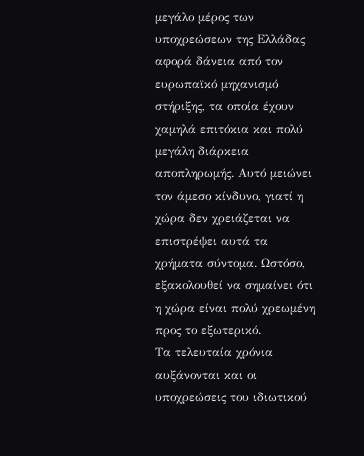μεγάλο μέρος των υποχρεώσεων της Ελλάδας αφορά δάνεια από τον ευρωπαϊκό μηχανισμό στήριξης, τα οποία έχουν χαμηλά επιτόκια και πολύ μεγάλη διάρκεια αποπληρωμής. Αυτό μειώνει τον άμεσο κίνδυνο, γιατί η χώρα δεν χρειάζεται να επιστρέψει αυτά τα χρήματα σύντομα. Ωστόσο, εξακολουθεί να σημαίνει ότι η χώρα είναι πολύ χρεωμένη προς το εξωτερικό.
Τα τελευταία χρόνια αυξάνονται και οι υποχρεώσεις του ιδιωτικού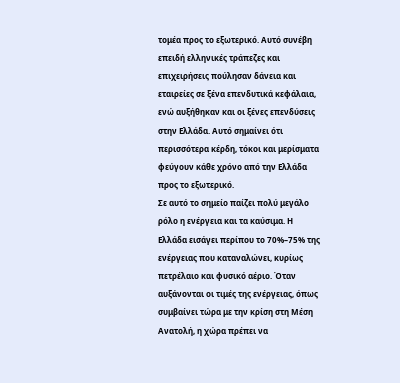τομέα προς το εξωτερικό. Αυτό συνέβη επειδή ελληνικές τράπεζες και επιχειρήσεις πούλησαν δάνεια και εταιρείες σε ξένα επενδυτικά κεφάλαια, ενώ αυξήθηκαν και οι ξένες επενδύσεις στην Ελλάδα. Αυτό σημαίνει ότι περισσότερα κέρδη, τόκοι και μερίσματα φεύγουν κάθε χρόνο από την Ελλάδα προς το εξωτερικό.
Σε αυτό το σημείο παίζει πολύ μεγάλο ρόλο η ενέργεια και τα καύσιμα. Η Ελλάδα εισάγει περίπου το 70%–75% της ενέργειας που καταναλώνει, κυρίως πετρέλαιο και φυσικό αέριο. Όταν αυξάνονται οι τιμές της ενέργειας, όπως συμβαίνει τώρα με την κρίση στη Μέση Ανατολή, η χώρα πρέπει να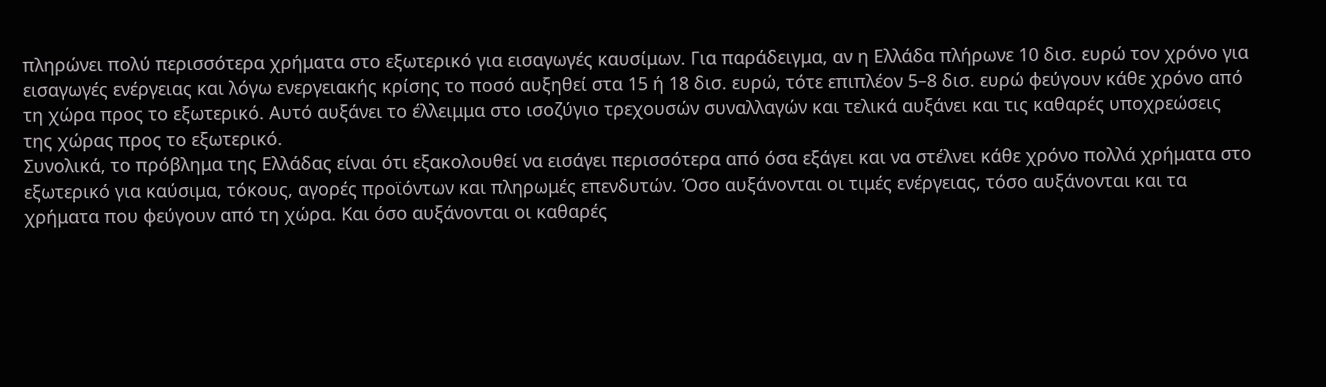πληρώνει πολύ περισσότερα χρήματα στο εξωτερικό για εισαγωγές καυσίμων. Για παράδειγμα, αν η Ελλάδα πλήρωνε 10 δισ. ευρώ τον χρόνο για εισαγωγές ενέργειας και λόγω ενεργειακής κρίσης το ποσό αυξηθεί στα 15 ή 18 δισ. ευρώ, τότε επιπλέον 5–8 δισ. ευρώ φεύγουν κάθε χρόνο από τη χώρα προς το εξωτερικό. Αυτό αυξάνει το έλλειμμα στο ισοζύγιο τρεχουσών συναλλαγών και τελικά αυξάνει και τις καθαρές υποχρεώσεις της χώρας προς το εξωτερικό.
Συνολικά, το πρόβλημα της Ελλάδας είναι ότι εξακολουθεί να εισάγει περισσότερα από όσα εξάγει και να στέλνει κάθε χρόνο πολλά χρήματα στο εξωτερικό για καύσιμα, τόκους, αγορές προϊόντων και πληρωμές επενδυτών. Όσο αυξάνονται οι τιμές ενέργειας, τόσο αυξάνονται και τα χρήματα που φεύγουν από τη χώρα. Και όσο αυξάνονται οι καθαρές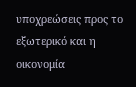υποχρεώσεις προς το εξωτερικό και η οικονομία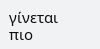γίνεται πιο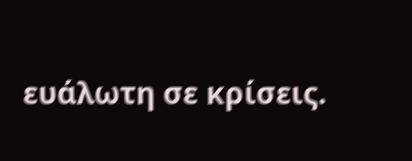ευάλωτη σε κρίσεις.